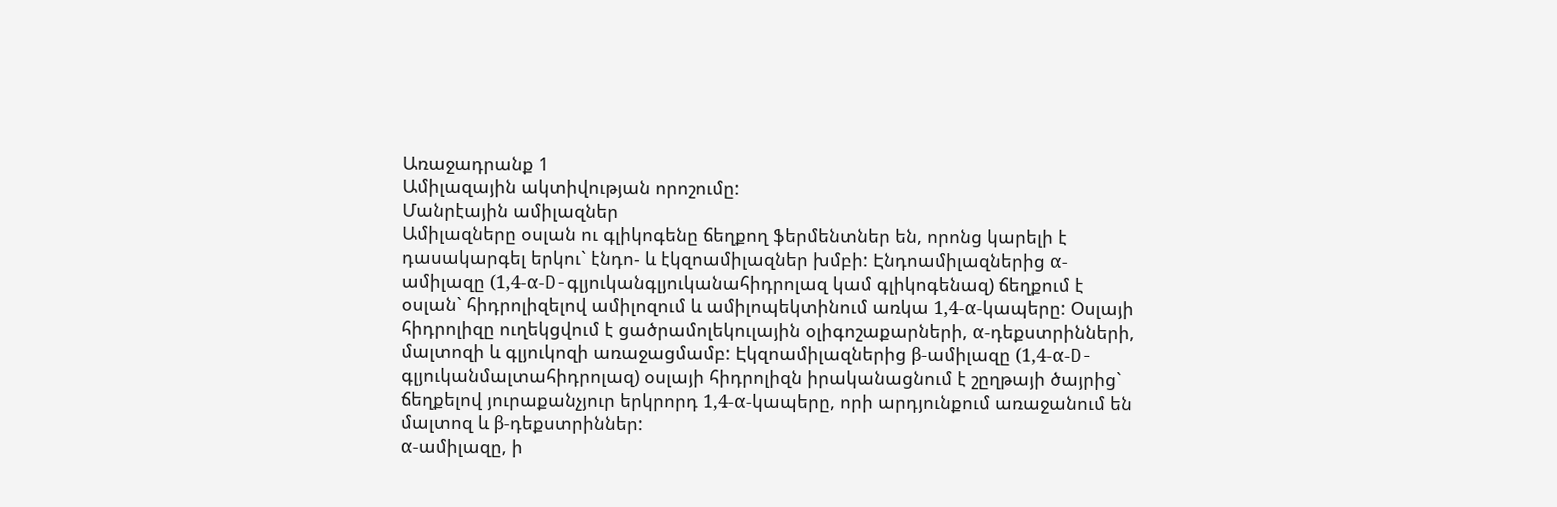Առաջադրանք 1
Ամիլազային ակտիվության որոշումը:
Մանրէային ամիլազներ
Ամիլազները օսլան ու գլիկոգենը ճեղքող ֆերմենտներ են, որոնց կարելի է դասակարգել երկու` էնդո- և էկզոամիլազներ խմբի: Էնդոամիլազներից α-ամիլազը (1,4-α-D-գլյուկանգլյուկանահիդրոլազ կամ գլիկոգենազ) ճեղքում է օսլան` հիդրոլիզելով ամիլոզում և ամիլոպեկտինում առկա 1,4-α-կապերը: Օսլայի հիդրոլիզը ուղեկցվում է ցածրամոլեկուլային օլիգոշաքարների, α-դեքստրինների, մալտոզի և գլյուկոզի առաջացմամբ: Էկզոամիլազներից β-ամիլազը (1,4-α-D- գլյուկանմալտահիդրոլազ) օսլայի հիդրոլիզն իրականացնում է շըղթայի ծայրից` ճեղքելով յուրաքանչյուր երկրորդ 1,4-α-կապերը, որի արդյունքում առաջանում են մալտոզ և β-դեքստրիններ:
α-ամիլազը, ի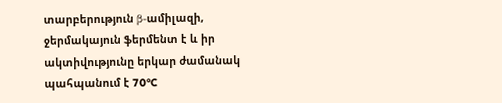տարբերություն β-ամիլազի, ջերմակայուն ֆերմենտ է և իր ակտիվությունը երկար ժամանակ պահպանում է 70°C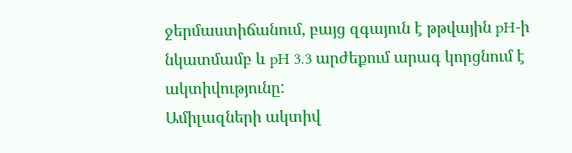ջերմաստիճանում, բայց զգայուն է թթվային pH-ի նկատմամբ և pH 3.3 արժեքում արագ կորցնում է ակտիվությունը:
Ամիլազների ակտիվ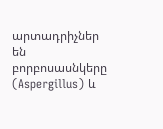արտադրիչներ են բորբոսասնկերը (Aspergillus) և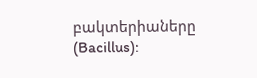բակտերիաները
(Bacillus):